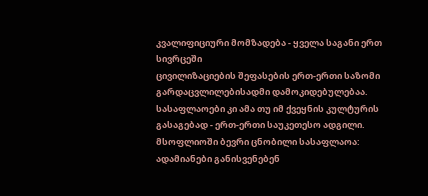კვალიფიციური მომზადება - ყველა საგანი ერთ სივრცეში
ცივილიზაციების შეფასების ერთ-ერთი საზომი გარდაცვლილებისადმი დამოკიდებულებაა. სასაფლაოები კი ამა თუ იმ ქვეყნის კულტურის გასაგებად - ერთ-ერთი საუკეთესო ადგილი. მსოფლიოში ბევრი ცნობილი სასაფლაოა: ადამიანები განისვენებენ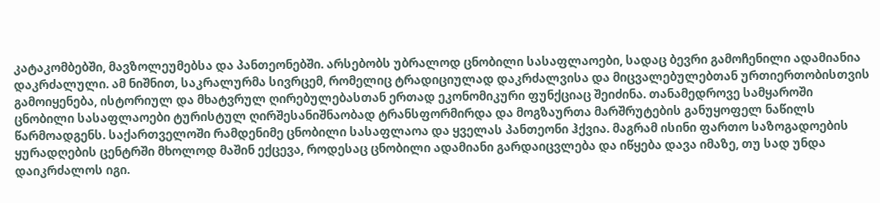კატაკომბებში, მავზოლეუმებსა და პანთეონებში. არსებობს უბრალოდ ცნობილი სასაფლაოები, სადაც ბევრი გამოჩენილი ადამიანია დაკრძალული. ამ ნიშნით, საკრალურმა სივრცემ, რომელიც ტრადიციულად დაკრძალვისა და მიცვალებულებთან ურთიერთობისთვის გამოიყენება, ისტორიულ და მხატვრულ ღირებულებასთან ერთად ეკონომიკური ფუნქციაც შეიძინა. თანამედროვე სამყაროში ცნობილი სასაფლაოები ტურისტულ ღირშესანიშნაობად ტრანსფორმირდა და მოგზაურთა მარშრუტების განუყოფელ ნაწილს წარმოადგენს. საქართველოში რამდენიმე ცნობილი სასაფლაოა და ყველას პანთეონი ჰქვია. მაგრამ ისინი ფართო საზოგადოების ყურადღების ცენტრში მხოლოდ მაშინ ექცევა, როდესაც ცნობილი ადამიანი გარდაიცვლება და იწყება დავა იმაზე, თუ სად უნდა დაიკრძალოს იგი.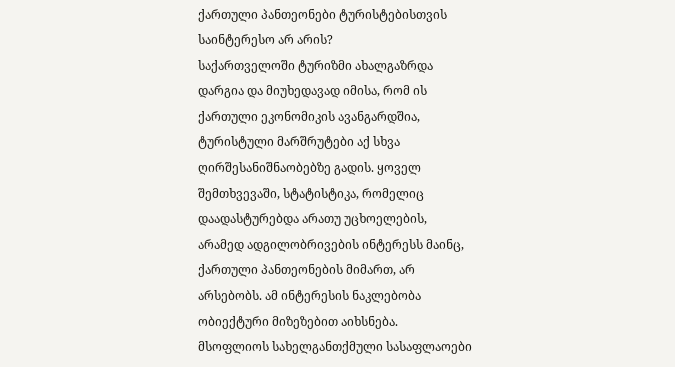ქართული პანთეონები ტურისტებისთვის საინტერესო არ არის?
საქართველოში ტურიზმი ახალგაზრდა დარგია და მიუხედავად იმისა, რომ ის ქართული ეკონომიკის ავანგარდშია, ტურისტული მარშრუტები აქ სხვა ღირშესანიშნაობებზე გადის. ყოველ შემთხვევაში, სტატისტიკა, რომელიც დაადასტურებდა არათუ უცხოელების, არამედ ადგილობრივების ინტერესს მაინც, ქართული პანთეონების მიმართ, არ არსებობს. ამ ინტერესის ნაკლებობა ობიექტური მიზეზებით აიხსნება.
მსოფლიოს სახელგანთქმული სასაფლაოები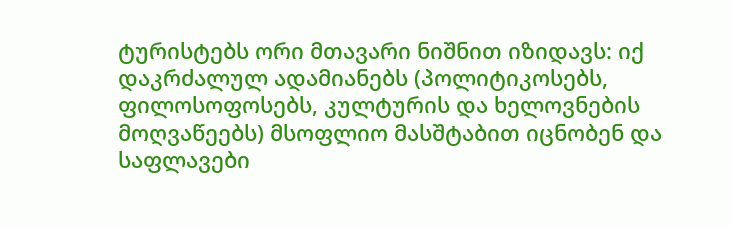ტურისტებს ორი მთავარი ნიშნით იზიდავს: იქ დაკრძალულ ადამიანებს (პოლიტიკოსებს, ფილოსოფოსებს, კულტურის და ხელოვნების მოღვაწეებს) მსოფლიო მასშტაბით იცნობენ და საფლავები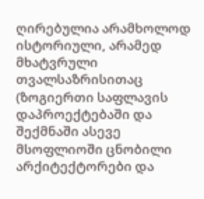ღირებულია არამხოლოდ ისტორიული, არამედ მხატვრული თვალსაზრისითაც (ზოგიერთი საფლავის დაპროექტებაში და შექმნაში ასევე მსოფლიოში ცნობილი არქიტექტორები და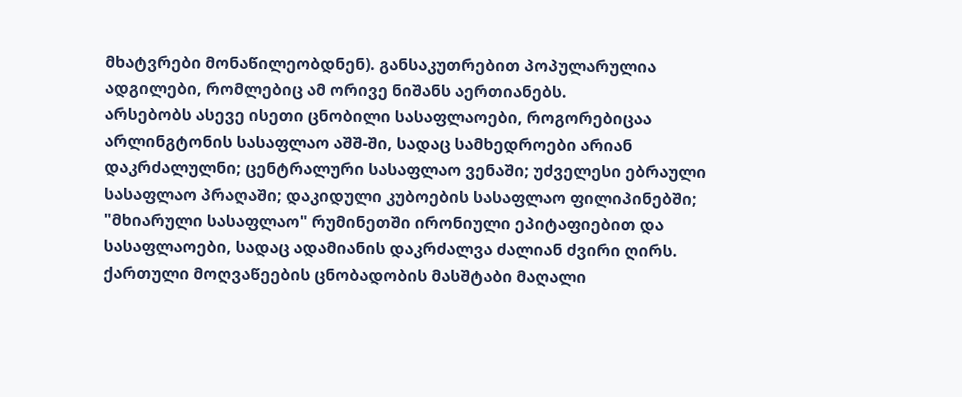მხატვრები მონაწილეობდნენ). განსაკუთრებით პოპულარულია ადგილები, რომლებიც ამ ორივე ნიშანს აერთიანებს.
არსებობს ასევე ისეთი ცნობილი სასაფლაოები, როგორებიცაა არლინგტონის სასაფლაო აშშ-ში, სადაც სამხედროები არიან დაკრძალულნი; ცენტრალური სასაფლაო ვენაში; უძველესი ებრაული სასაფლაო პრაღაში; დაკიდული კუბოების სასაფლაო ფილიპინებში; "მხიარული სასაფლაო" რუმინეთში ირონიული ეპიტაფიებით და სასაფლაოები, სადაც ადამიანის დაკრძალვა ძალიან ძვირი ღირს.
ქართული მოღვაწეების ცნობადობის მასშტაბი მაღალი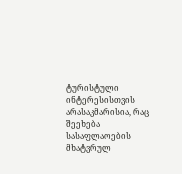ტურისტული ინტერესისთვის არასაკმარისია, რაც შეეხება სასაფლაოების მხატვრულ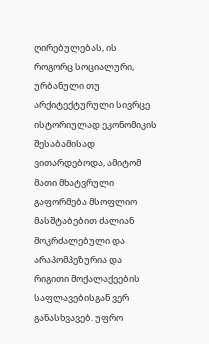ღირებულებას, ის როგორც სოციალური, ურბანული თუ არქიტექტურული სივრცე ისტორიულად ეკონომიკის შესაბამისად ვითარდებოდა, ამიტომ მათი მხატვრული გაფორმება მსოფლიო მასშტაბებით ძალიან მოკრძალებული და არაპომპეზურია და რიგითი მოქალაქეების საფლავებისგან ვერ განასხვავებ. უფრო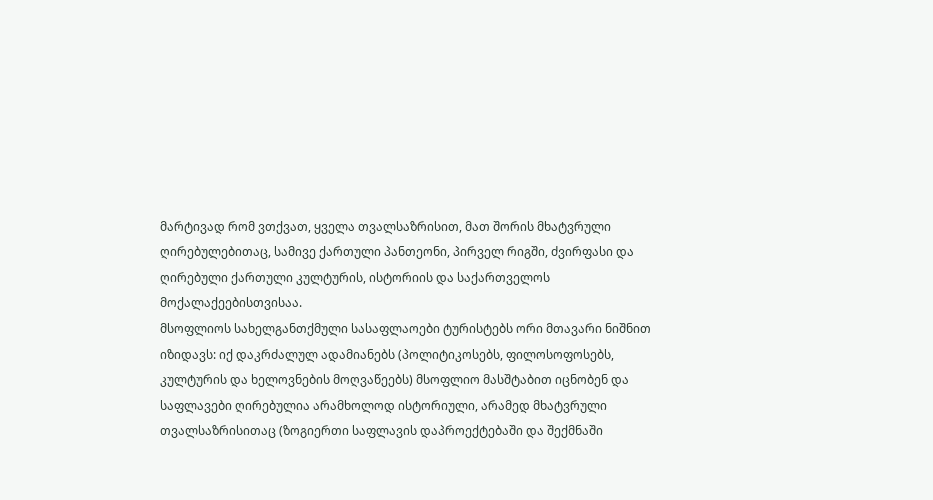მარტივად რომ ვთქვათ, ყველა თვალსაზრისით, მათ შორის მხატვრული ღირებულებითაც, სამივე ქართული პანთეონი, პირველ რიგში, ძვირფასი და ღირებული ქართული კულტურის, ისტორიის და საქართველოს მოქალაქეებისთვისაა.
მსოფლიოს სახელგანთქმული სასაფლაოები ტურისტებს ორი მთავარი ნიშნით იზიდავს: იქ დაკრძალულ ადამიანებს (პოლიტიკოსებს, ფილოსოფოსებს, კულტურის და ხელოვნების მოღვაწეებს) მსოფლიო მასშტაბით იცნობენ და საფლავები ღირებულია არამხოლოდ ისტორიული, არამედ მხატვრული თვალსაზრისითაც (ზოგიერთი საფლავის დაპროექტებაში და შექმნაში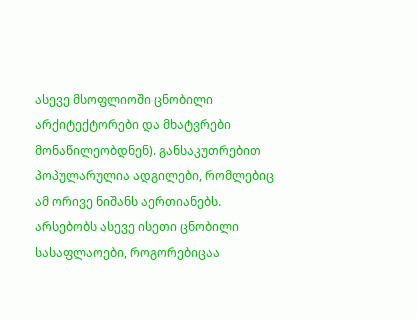ასევე მსოფლიოში ცნობილი არქიტექტორები და მხატვრები მონაწილეობდნენ). განსაკუთრებით პოპულარულია ადგილები, რომლებიც ამ ორივე ნიშანს აერთიანებს.
არსებობს ასევე ისეთი ცნობილი სასაფლაოები, როგორებიცაა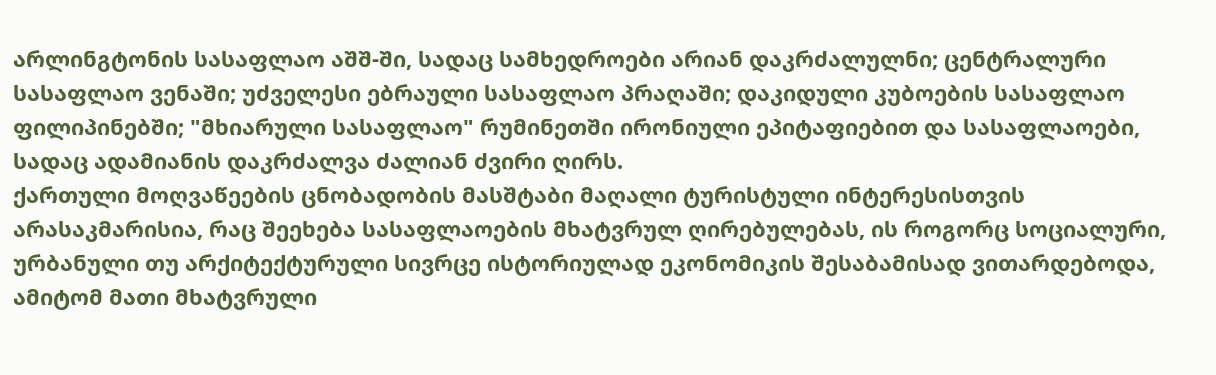არლინგტონის სასაფლაო აშშ-ში, სადაც სამხედროები არიან დაკრძალულნი; ცენტრალური სასაფლაო ვენაში; უძველესი ებრაული სასაფლაო პრაღაში; დაკიდული კუბოების სასაფლაო ფილიპინებში; "მხიარული სასაფლაო" რუმინეთში ირონიული ეპიტაფიებით და სასაფლაოები, სადაც ადამიანის დაკრძალვა ძალიან ძვირი ღირს.
ქართული მოღვაწეების ცნობადობის მასშტაბი მაღალი ტურისტული ინტერესისთვის არასაკმარისია, რაც შეეხება სასაფლაოების მხატვრულ ღირებულებას, ის როგორც სოციალური, ურბანული თუ არქიტექტურული სივრცე ისტორიულად ეკონომიკის შესაბამისად ვითარდებოდა, ამიტომ მათი მხატვრული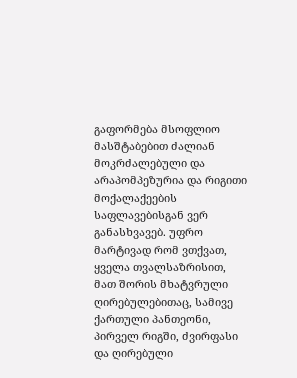გაფორმება მსოფლიო მასშტაბებით ძალიან მოკრძალებული და არაპომპეზურია და რიგითი მოქალაქეების საფლავებისგან ვერ განასხვავებ. უფრო მარტივად რომ ვთქვათ, ყველა თვალსაზრისით, მათ შორის მხატვრული ღირებულებითაც, სამივე ქართული პანთეონი, პირველ რიგში, ძვირფასი და ღირებული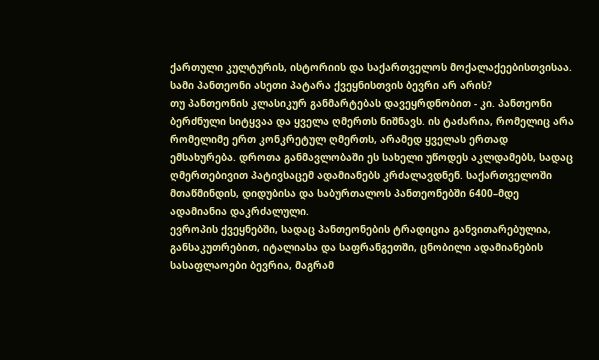ქართული კულტურის, ისტორიის და საქართველოს მოქალაქეებისთვისაა.
სამი პანთეონი ასეთი პატარა ქვეყნისთვის ბევრი არ არის?
თუ პანთეონის კლასიკურ განმარტებას დავეყრდნობით - კი. პანთეონი ბერძნული სიტყვაა და ყველა ღმერთს ნიშნავს. ის ტაძარია, რომელიც არა რომელიმე ერთ კონკრეტულ ღმერთს, არამედ ყველას ერთად ემსახურება. დროთა განმავლობაში ეს სახელი უწოდეს აკლდამებს, სადაც ღმერთებივით პატივსაცემ ადამიანებს კრძალავდნენ. საქართველოში მთაწმინდის, დიდუბისა და საბურთალოს პანთეონებში 6400–მდე ადამიანია დაკრძალული.
ევროპის ქვეყნებში, სადაც პანთეონების ტრადიცია განვითარებულია, განსაკუთრებით, იტალიასა და საფრანგეთში, ცნობილი ადამიანების სასაფლაოები ბევრია, მაგრამ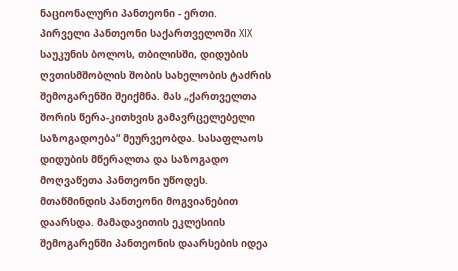ნაციონალური პანთეონი - ერთი.
პირველი პანთეონი საქართველოში XIX საუკუნის ბოლოს, თბილისში, დიდუბის ღვთისმშობლის შობის სახელობის ტაძრის შემოგარენში შეიქმნა. მას „ქართველთა შორის წერა-კითხვის გამავრცელებელი საზოგადოება“ მეურვეობდა. სასაფლაოს დიდუბის მწერალთა და საზოგადო მოღვაწეთა პანთეონი უწოდეს.
მთაწმინდის პანთეონი მოგვიანებით დაარსდა. მამადავითის ეკლესიის შემოგარენში პანთეონის დაარსების იდეა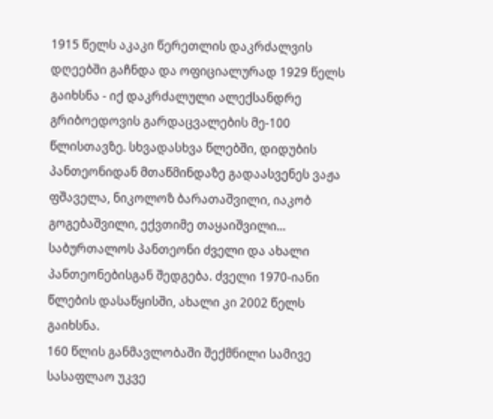1915 წელს აკაკი წერეთლის დაკრძალვის დღეებში გაჩნდა და ოფიციალურად 1929 წელს გაიხსნა - იქ დაკრძალული ალექსანდრე გრიბოედოვის გარდაცვალების მე-100 წლისთავზე. სხვადასხვა წლებში, დიდუბის პანთეონიდან მთაწმინდაზე გადაასვენეს ვაჟა ფშაველა, ნიკოლოზ ბარათაშვილი, იაკობ გოგებაშვილი, ექვთიმე თაყაიშვილი...
საბურთალოს პანთეონი ძველი და ახალი პანთეონებისგან შედგება. ძველი 1970-იანი წლების დასაწყისში, ახალი კი 2002 წელს გაიხსნა.
160 წლის განმავლობაში შექმნილი სამივე სასაფლაო უკვე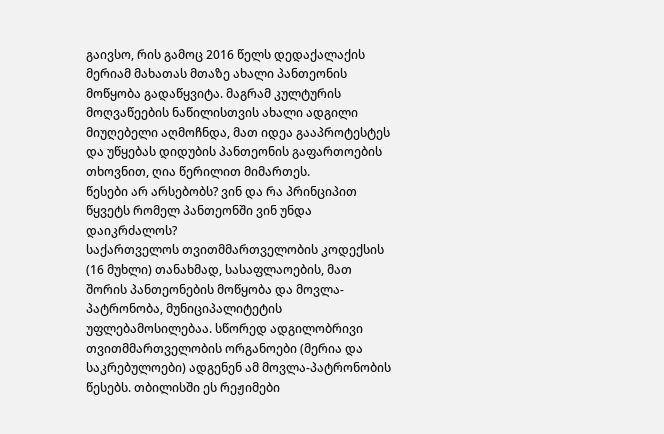გაივსო, რის გამოც 2016 წელს დედაქალაქის მერიამ მახათას მთაზე ახალი პანთეონის მოწყობა გადაწყვიტა. მაგრამ კულტურის მოღვაწეების ნაწილისთვის ახალი ადგილი მიუღებელი აღმოჩნდა, მათ იდეა გააპროტესტეს და უწყებას დიდუბის პანთეონის გაფართოების თხოვნით, ღია წერილით მიმართეს.
წესები არ არსებობს? ვინ და რა პრინციპით წყვეტს რომელ პანთეონში ვინ უნდა დაიკრძალოს?
საქართველოს თვითმმართველობის კოდექსის (16 მუხლი) თანახმად, სასაფლაოების, მათ შორის პანთეონების მოწყობა და მოვლა-პატრონობა, მუნიციპალიტეტის უფლებამოსილებაა. სწორედ ადგილობრივი თვითმმართველობის ორგანოები (მერია და საკრებულოები) ადგენენ ამ მოვლა-პატრონობის წესებს. თბილისში ეს რეჟიმები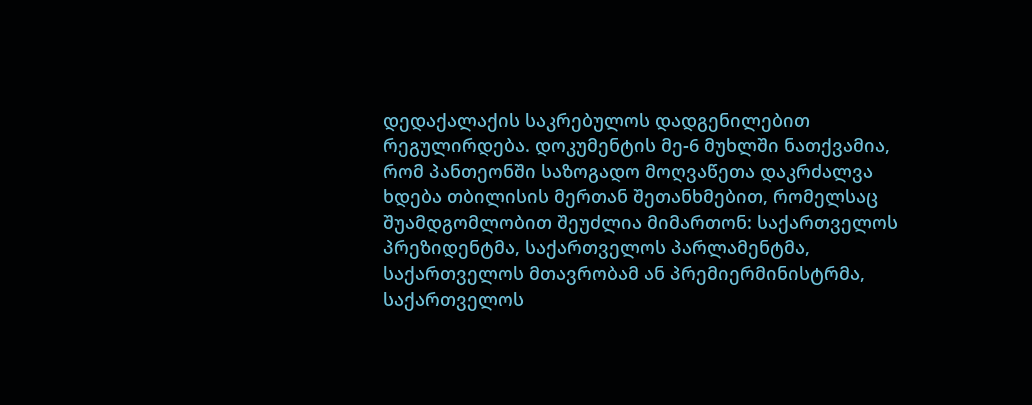დედაქალაქის საკრებულოს დადგენილებით რეგულირდება. დოკუმენტის მე-6 მუხლში ნათქვამია, რომ პანთეონში საზოგადო მოღვაწეთა დაკრძალვა ხდება თბილისის მერთან შეთანხმებით, რომელსაც შუამდგომლობით შეუძლია მიმართონ: საქართველოს პრეზიდენტმა, საქართველოს პარლამენტმა, საქართველოს მთავრობამ ან პრემიერმინისტრმა, საქართველოს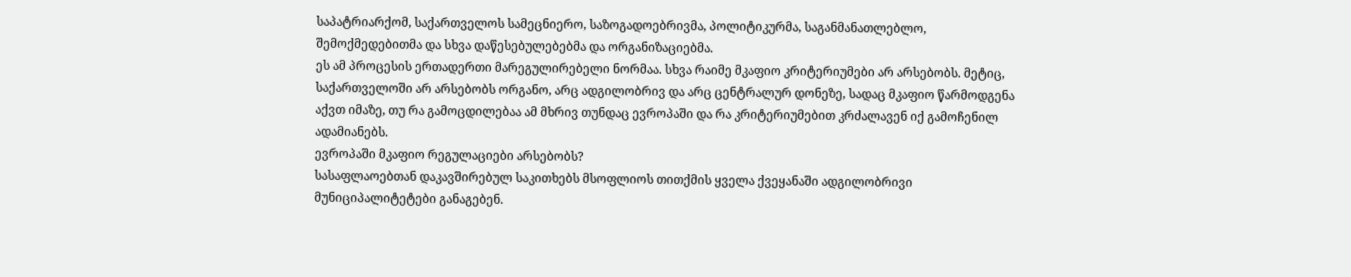საპატრიარქომ, საქართველოს სამეცნიერო, საზოგადოებრივმა, პოლიტიკურმა, საგანმანათლებლო, შემოქმედებითმა და სხვა დაწესებულებებმა და ორგანიზაციებმა.
ეს ამ პროცესის ერთადერთი მარეგულირებელი ნორმაა. სხვა რაიმე მკაფიო კრიტერიუმები არ არსებობს. მეტიც, საქართველოში არ არსებობს ორგანო, არც ადგილობრივ და არც ცენტრალურ დონეზე, სადაც მკაფიო წარმოდგენა აქვთ იმაზე, თუ რა გამოცდილებაა ამ მხრივ თუნდაც ევროპაში და რა კრიტერიუმებით კრძალავენ იქ გამოჩენილ ადამიანებს.
ევროპაში მკაფიო რეგულაციები არსებობს?
სასაფლაოებთან დაკავშირებულ საკითხებს მსოფლიოს თითქმის ყველა ქვეყანაში ადგილობრივი მუნიციპალიტეტები განაგებენ.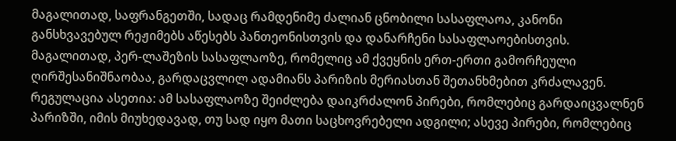მაგალითად, საფრანგეთში, სადაც რამდენიმე ძალიან ცნობილი სასაფლაოა, კანონი განსხვავებულ რეჟიმებს აწესებს პანთეონისთვის და დანარჩენი სასაფლაოებისთვის. მაგალითად, პერ-ლაშეზის სასაფლაოზე, რომელიც ამ ქვეყნის ერთ-ერთი გამორჩეული ღირშესანიშნაობაა, გარდაცვლილ ადამიანს პარიზის მერიასთან შეთანხმებით კრძალავენ. რეგულაცია ასეთია: ამ სასაფლაოზე შეიძლება დაიკრძალონ პირები, რომლებიც გარდაიცვალნენ პარიზში, იმის მიუხედავად, თუ სად იყო მათი საცხოვრებელი ადგილი; ასევე პირები, რომლებიც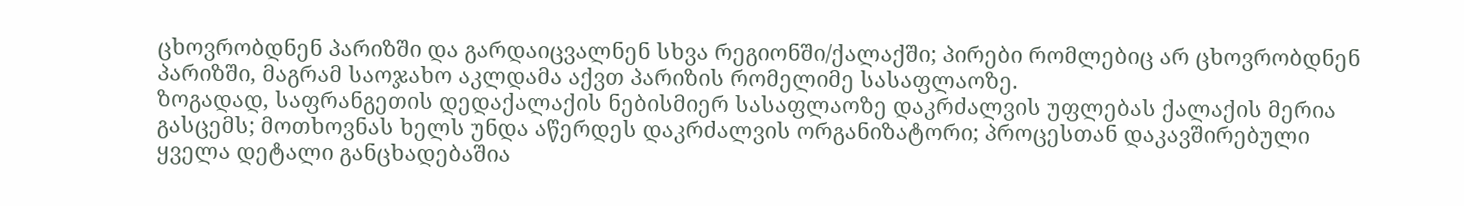ცხოვრობდნენ პარიზში და გარდაიცვალნენ სხვა რეგიონში/ქალაქში; პირები რომლებიც არ ცხოვრობდნენ პარიზში, მაგრამ საოჯახო აკლდამა აქვთ პარიზის რომელიმე სასაფლაოზე.
ზოგადად, საფრანგეთის დედაქალაქის ნებისმიერ სასაფლაოზე დაკრძალვის უფლებას ქალაქის მერია გასცემს; მოთხოვნას ხელს უნდა აწერდეს დაკრძალვის ორგანიზატორი; პროცესთან დაკავშირებული ყველა დეტალი განცხადებაშია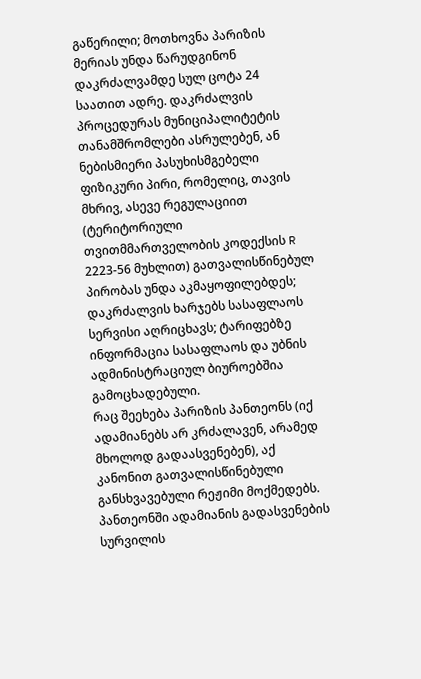გაწერილი; მოთხოვნა პარიზის მერიას უნდა წარუდგინონ დაკრძალვამდე სულ ცოტა 24 საათით ადრე. დაკრძალვის პროცედურას მუნიციპალიტეტის თანამშრომლები ასრულებენ, ან ნებისმიერი პასუხისმგებელი ფიზიკური პირი, რომელიც, თავის მხრივ, ასევე რეგულაციით (ტერიტორიული თვითმმართველობის კოდექსის R 2223-56 მუხლით) გათვალისწინებულ პირობას უნდა აკმაყოფილებდეს; დაკრძალვის ხარჯებს სასაფლაოს სერვისი აღრიცხავს; ტარიფებზე ინფორმაცია სასაფლაოს და უბნის ადმინისტრაციულ ბიუროებშია გამოცხადებული.
რაც შეეხება პარიზის პანთეონს (იქ ადამიანებს არ კრძალავენ, არამედ მხოლოდ გადაასვენებენ), აქ კანონით გათვალისწინებული განსხვავებული რეჟიმი მოქმედებს. პანთეონში ადამიანის გადასვენების სურვილის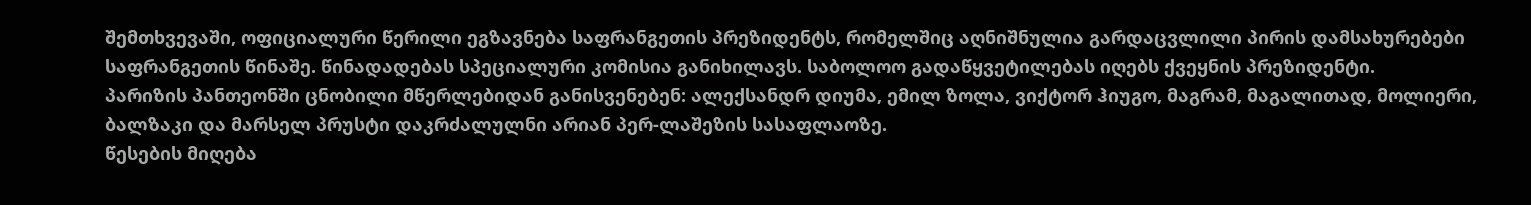შემთხვევაში, ოფიციალური წერილი ეგზავნება საფრანგეთის პრეზიდენტს, რომელშიც აღნიშნულია გარდაცვლილი პირის დამსახურებები საფრანგეთის წინაშე. წინადადებას სპეციალური კომისია განიხილავს. საბოლოო გადაწყვეტილებას იღებს ქვეყნის პრეზიდენტი.
პარიზის პანთეონში ცნობილი მწერლებიდან განისვენებენ: ალექსანდრ დიუმა, ემილ ზოლა, ვიქტორ ჰიუგო, მაგრამ, მაგალითად, მოლიერი, ბალზაკი და მარსელ პრუსტი დაკრძალულნი არიან პერ-ლაშეზის სასაფლაოზე.
წესების მიღება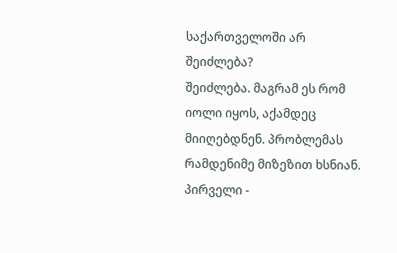საქართველოში არ შეიძლება?
შეიძლება. მაგრამ ეს რომ იოლი იყოს, აქამდეც მიიღებდნენ. პრობლემას რამდენიმე მიზეზით ხსნიან. პირველი -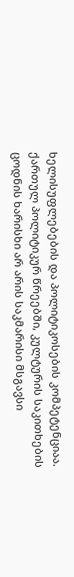ხელისუფლებების და პოლიტიკოსების კომპეტენციაა. ქართულ პოლიტიკურ წრეებში, კულტურის საკითხების ცოდნის ხარისხი არ არის საკმარისი მსგავსი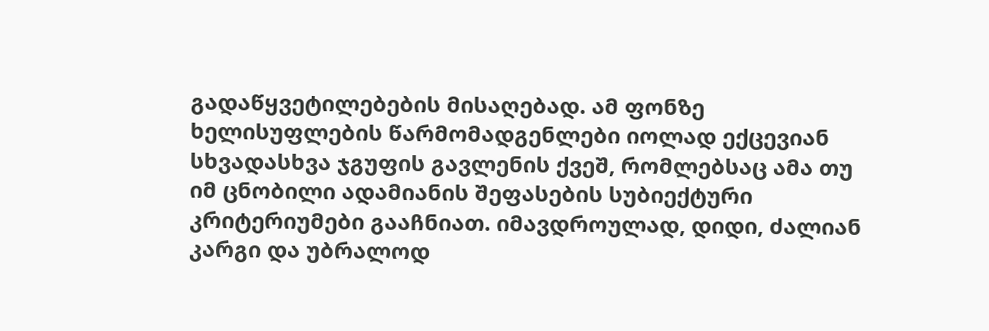გადაწყვეტილებების მისაღებად. ამ ფონზე ხელისუფლების წარმომადგენლები იოლად ექცევიან სხვადასხვა ჯგუფის გავლენის ქვეშ, რომლებსაც ამა თუ იმ ცნობილი ადამიანის შეფასების სუბიექტური კრიტერიუმები გააჩნიათ. იმავდროულად, დიდი, ძალიან კარგი და უბრალოდ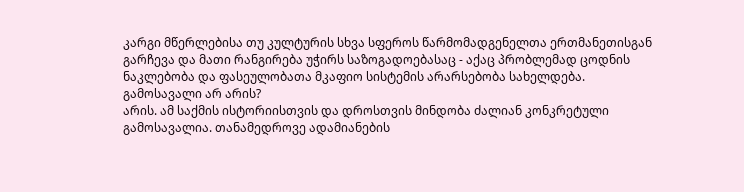კარგი მწერლებისა თუ კულტურის სხვა სფეროს წარმომადგენელთა ერთმანეთისგან გარჩევა და მათი რანგირება უჭირს საზოგადოებასაც - აქაც პრობლემად ცოდნის ნაკლებობა და ფასეულობათა მკაფიო სისტემის არარსებობა სახელდება.
გამოსავალი არ არის?
არის. ამ საქმის ისტორიისთვის და დროსთვის მინდობა ძალიან კონკრეტული გამოსავალია. თანამედროვე ადამიანების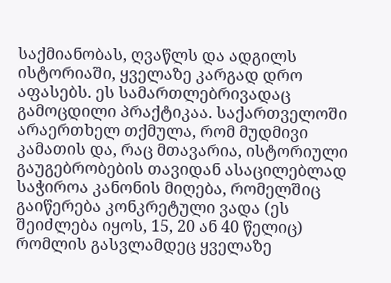საქმიანობას, ღვაწლს და ადგილს ისტორიაში, ყველაზე კარგად დრო აფასებს. ეს სამართლებრივადაც გამოცდილი პრაქტიკაა. საქართველოში არაერთხელ თქმულა, რომ მუდმივი კამათის და, რაც მთავარია, ისტორიული გაუგებრობების თავიდან ასაცილებლად საჭიროა კანონის მიღება, რომელშიც გაიწერება კონკრეტული ვადა (ეს შეიძლება იყოს, 15, 20 ან 40 წელიც) რომლის გასვლამდეც ყველაზე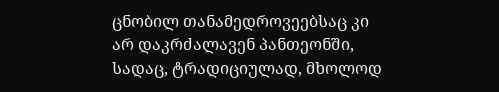ცნობილ თანამედროვეებსაც კი არ დაკრძალავენ პანთეონში, სადაც, ტრადიციულად, მხოლოდ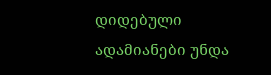დიდებული ადამიანები უნდა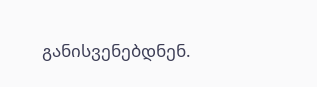განისვენებდნენ.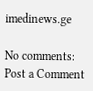imedinews.ge

No comments:
Post a Comment